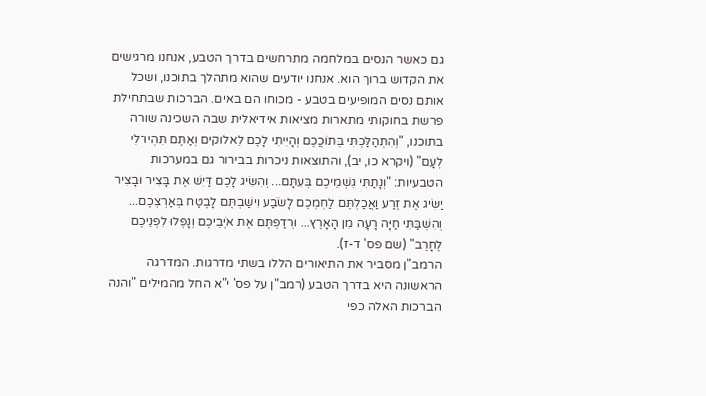גם כאשר הנסים במלחמה מתרחשים בדרך הטבע, אנחנו מרגישים את הקדוש ברוך הוא. אנחנו יודעים שהוא מתהלך בתוכנו, ושכל אותם נסים המופיעים בטבע - מכוחו הם באים. הברכות שבתחילת פרשת בחוקותי מתארות מציאות אידיאלית שבה השכינה שורה בתוכנו, "וְהִתְהַלַּכְתִּי בְּתוֹכֲכֶם וְהָיִיתִי לָכֶם לֵאלוקים וְאַתֶּם תִּהְיוּ־לִי לְעָם" (ויקרא כו, יב), והתוצאות ניכרות בבירור גם במערכות הטבעיות: "וְנָתַתִּי גִשְׁמֵיכֶם בְּעִתָּם... וְהִשִּׂיג לָכֶם דַּיִשׁ אֶת בָּצִיר וּבָצִיר יַשִּׂיג אֶת זֶרַע וַאֲכַלְתֶּם לַחְמְכֶם לָשֹׂבַע וִישַׁבְתֶּם לָבֶטַח בְּאַרְצְכֶם... וְהִשְׁבַּתִּי חַיָּה רָעָה מִן הָאָרֶץ... וּרְדַפְתֶּם אֶת אֹיְבֵיכֶם וְנָפְלוּ לִפְנֵיכֶם לֶחָרֶב" (שם פס' ד-ז).
הרמב"ן מסביר את התיאורים הללו בשתי מדרגות. המדרגה הראשונה היא בדרך הטבע (רמב"ן על פס' י"א החל מהמילים "והנה הברכות האלה כפי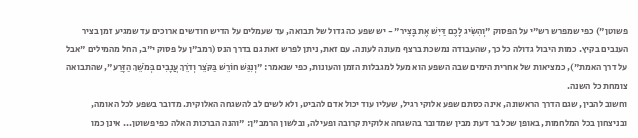פשוטן") כפי שמפרש רש"י על הפסוק "וְהִשִּׂיג לָכֶם דַּיִשׁ אֶת בָּצִיר" - יש שפע כה גדול של תבואה, עד שעמלים על הדיש חודשים ארוכים עד שמגיע זמן בציר הענבים בקיץ. כמות היבול גדולה כל כך, שהעבודה נמשכת ברצף מעונה לעונה. עם זאת, ניתן לפרש זאת גם בדרך הנס (רמב"ן על פסוק י"ב, החל מהמילים "אבל על דרך האמת"), כמציאות של אחרית הימים שבה השפע הוא מעל למגבלות הזמן והעונות, כפי שנאמר: "וְנִגַּשׁ חוֹרֵשׁ בַּקֹּצֵר וְדֹרֵךְ עֲנָבִים בְּמֹשֵׁךְ הַזָּרַע", שהתבואה צומחת כל השנה.
וחשוב להבין, שגם הדרך הראשונה, אינה כסתם שפע אלוקי רגיל, שעליו עוד יכול אדם להביט, ולא לשים לב להשגחה האלוקית. מדובר בשפע לכל האומה, ובניצחון בכל המלחמות, באופן שכל בר דעת מבין שמדובר בהשגחה אלוקית קרובה ופעילה, ובלשון הרמב"ן: "והנה הברכות האלה כפי פשוטן... אינן כמו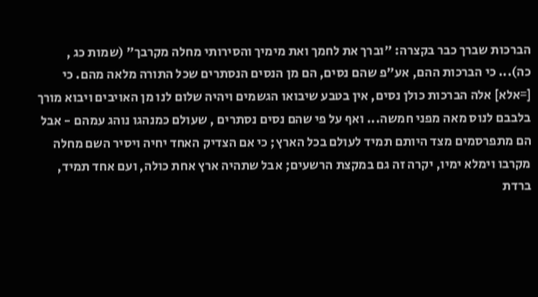הברכות שברך כבר בקצרה: "וברך את לחמך ואת מימיך והסירותי מחלה מקרבך" (שמות כג , כה)... כי הברכות ההם, אע"פ שהם נסים, הם מן הנסים הנסתרים שכל התורה מלאה מהם. כי [=אלא] אלה הברכות כולן נסים, אין בטבע שיבואו הגשמים ויהיה שלום לנו מן האויבים ויבוא מורך בלבבם לנוס מאה מפני חמשה... ואף על פי שהם נסים נסתרים , שעולם כמנהגו נוהג עמהם - אבל הם מתפרסמים מצד היותם תמיד לעולם בכל הארץ; כי אם הצדיק האחד יחיה ויסיר השם מחלה מקרבו וימלא ימיו, יקרה זה גם במקצת הרשעים; אבל שתהיה ארץ אחת כולה, ועם אחד תמיד, ברדת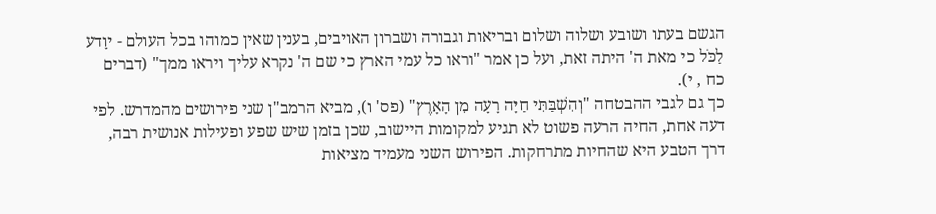הגשם בעתו ושובע ושלוה ושלום ובריאות וגבורה ושברון האויבים, בענין שאין כמוהו בכל העולם - יוָדע לַכֹּל כי מאת ה' היתה זאת, ועל כן אמר "וראו כל עמי הארץ כי שם ה' נקרא עליך ויראו ממך" (דברים כח , י).
כך גם לגבי ההבטחה "וְהִשְׁבַּתִּי חַיָּה רָעָה מִן הָאָרֶץ" (פס' ו), מביא הרמב"ן שני פירושים מהמדרש. לפי דעה אחת, החיה הרעה פשוט לא תגיע למקומות היישוב, שכן בזמן שיש שפע ופעילות אנושית רבה, דרך הטבע היא שהחיות מתרחקות. הפירוש השני מעמיד מציאות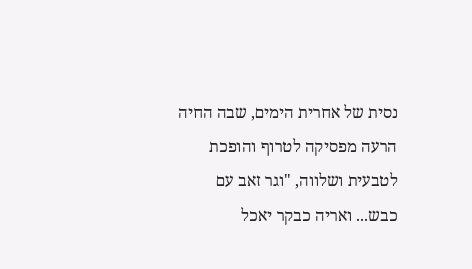נסית של אחרית הימים, שבה החיה הרעה מפסיקה לטרוף והופכת לטבעית ושלווה, "וגר זאב עם כבש... ואריה כבקר יאכל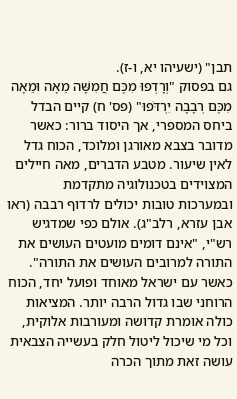תבן" (ישעיהו יא, ו-ז).
גם בפסוק "וְרָדְפוּ מִכֶּם חֲמִשָּׁה מֵאָה וּמֵאָה מִכֶּם רְבָבָה יִרְדֹּפוּ" (פס' ח) קיים הבדל ביחס המספרי, אך היסוד ברור: כאשר מדובר בצבא מאורגן ומלוכד, הכוח גדל לאין שיעור. מטבע הדברים, מאה חיילים המצוידים בטכנולוגיה מתקדמת ובמערכות טובות יכולים לרדוף רבבה (ראו אבן עזרא, רלב"ג). אולם כפי שמדגיש רש"י, "אינם דומים מועטים העושים את התורה למרובים העושים את התורה". כאשר עם ישראל מאוחד ופועל יחד, הכוח הרוחני שבו גדול הרבה יותר. המציאות כולה אומרת קדושה ומעורבות אלוקית, וכל מי שיכול ליטול חלק בעשייה הצבאית עושה זאת מתוך הכרה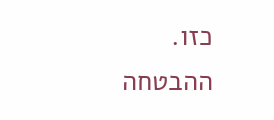כזו.
ההבטחה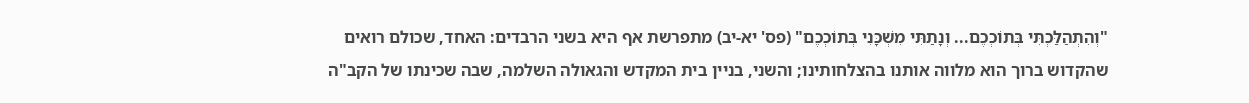"וְהִתְהַלַּכְתִּי בְּתוֹכְכֶם... וְנָתַתִּי מִשְׁכָּנִי בְּתוֹכְכֶם" (פס' יא-יב) מתפרשת אף היא בשני הרבדים: האחד, שכולם רואים שהקדוש ברוך הוא מלווה אותנו בהצלחותינו; והשני, בניין בית המקדש והגאולה השלמה, שבה שכינתו של הקב"ה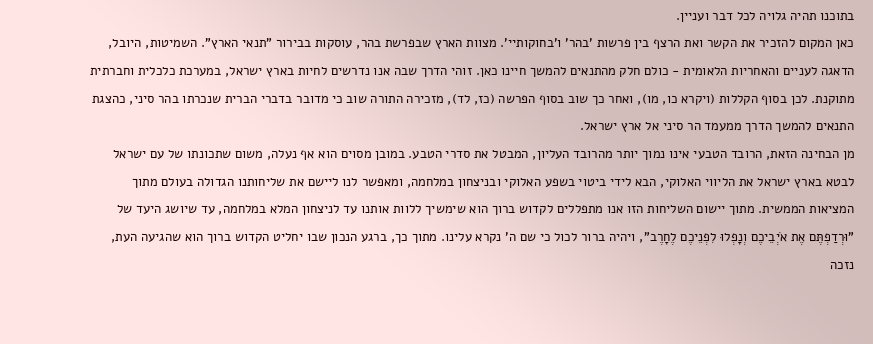בתוכנו תהיה גלויה לכל דבר ועניין.
כאן המקום להזכיר את הקשר ואת הרצף בין פרשות 'בהר' ו'בחוקותיי'. מצוות הארץ שבפרשת בהר, עוסקות בבירור "תנאי הארץ". השמיטות, היובל, הדאגה לעניים והאחריות הלאומית - כולם חלק מהתנאים להמשך חיינו כאן. זוהי הדרך שבה אנו נדרשים לחיות בארץ ישראל, במערכת כלכלית וחברתית מתוקנת. לכן בסוף הקללות (ויקרא כו, מו), ואחר כך שוב בסוף הפרשה (כז, לד), מזכירה התורה שוב כי מדובר בדברי הברית שנכרתו בהר סיני, כהצגת התנאים להמשך הדרך ממעמד הר סיני אל ארץ ישראל.
מן הבחינה הזאת, הרובד הטבעי אינו נמוך יותר מהרובד העליון, המבטל את סדרי הטבע. במובן מסוים הוא אף נעלה, משום שתכונתו של עם ישראל לבטא בארץ ישראל את הליווי האלוקי, הבא לידי ביטוי בשפע האלוקי ובניצחון במלחמה, ומאפשר לנו ליישם את שליחותנו הגדולה בעולם מתוך המציאות הממשית. מתוך יישום השליחות הזו אנו מתפללים לקדוש ברוך הוא שימשיך ללוות אותנו עד לניצחון המלא במלחמה, עד שיושג היעד של "וּרְדַפְתֶּם אֶת אֹיְבֵיכֶם וְנָפְלוּ לִפְנֵיכֶם לֶחָרֶב", ויהיה ברור לכול כי שם ה' נקרא עלינו. מתוך כך, ברגע הנכון שבו יחליט הקדוש ברוך הוא שהגיעה העת, נזכה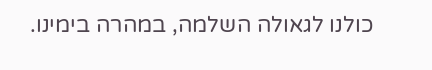כולנו לגאולה השלמה, במהרה בימינו.